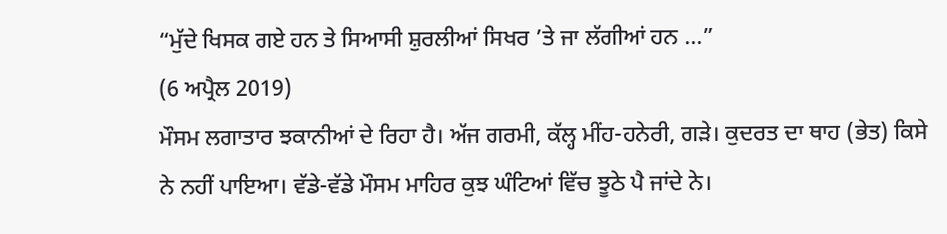“ਮੁੱਦੇ ਖਿਸਕ ਗਏ ਹਨ ਤੇ ਸਿਆਸੀ ਸ਼ੁਰਲੀਆਂ ਸਿਖਰ ’ਤੇ ਜਾ ਲੱਗੀਆਂ ਹਨ ...”
(6 ਅਪ੍ਰੈਲ 2019)
ਮੌਸਮ ਲਗਾਤਾਰ ਝਕਾਨੀਆਂ ਦੇ ਰਿਹਾ ਹੈ। ਅੱਜ ਗਰਮੀ, ਕੱਲ੍ਹ ਮੀਂਹ-ਹਨੇਰੀ, ਗੜੇ। ਕੁਦਰਤ ਦਾ ਥਾਹ (ਭੇਤ) ਕਿਸੇ ਨੇ ਨਹੀਂ ਪਾਇਆ। ਵੱਡੇ-ਵੱਡੇ ਮੌਸਮ ਮਾਹਿਰ ਕੁਝ ਘੰਟਿਆਂ ਵਿੱਚ ਝੂਠੇ ਪੈ ਜਾਂਦੇ ਨੇ।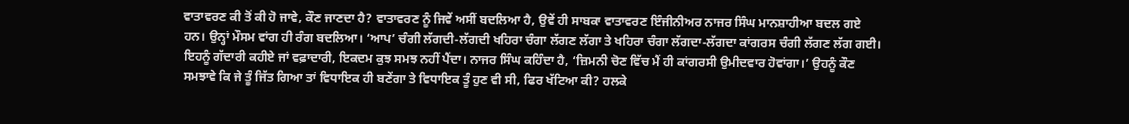ਵਾਤਾਵਰਣ ਕੀ ਤੋਂ ਕੀ ਹੋ ਜਾਵੇ, ਕੌਣ ਜਾਣਦਾ ਹੈ? ਵਾਤਾਵਰਣ ਨੂੰ ਜਿਵੇਂ ਅਸੀਂ ਬਦਲਿਆ ਹੈ, ਉਵੇਂ ਹੀ ਸਾਬਕਾ ਵਾਤਾਵਰਣ ਇੰਜੀਨੀਅਰ ਨਾਜਰ ਸਿੰਘ ਮਾਨਸ਼ਾਹੀਆ ਬਦਲ ਗਏ ਹਨ। ਉਨ੍ਹਾਂ ਮੌਸਮ ਵਾਂਗ ਹੀ ਰੰਗ ਬਦਲਿਆ। ‘ਆਪ’ ਚੰਗੀ ਲੱਗਦੀ-ਲੱਗਦੀ ਖਹਿਰਾ ਚੰਗਾ ਲੱਗਣ ਲੱਗਾ ਤੇ ਖਹਿਰਾ ਚੰਗਾ ਲੱਗਦਾ-ਲੱਗਦਾ ਕਾਂਗਰਸ ਚੰਗੀ ਲੱਗਣ ਲੱਗ ਗਈ। ਇਹਨੂੰ ਗੱਦਾਰੀ ਕਹੀਏ ਜਾਂ ਵਫ਼ਾਦਾਰੀ, ਇਕਦਮ ਕੁਝ ਸਮਝ ਨਹੀਂ ਪੈਂਦਾ। ਨਾਜਰ ਸਿੰਘ ਕਹਿੰਦਾ ਹੈ, ‘ਜ਼ਿਮਨੀ ਚੋਣ ਵਿੱਚ ਮੈਂ ਹੀ ਕਾਂਗਰਸੀ ਉਮੀਦਵਾਰ ਹੋਵਾਂਗਾ।’ ਉਹਨੂੰ ਕੌਣ ਸਮਝਾਵੇ ਕਿ ਜੇ ਤੂੰ ਜਿੱਤ ਗਿਆ ਤਾਂ ਵਿਧਾਇਕ ਹੀ ਬਣੇਂਗਾ ਤੇ ਵਿਧਾਇਕ ਤੂੰ ਹੁਣ ਵੀ ਸੀ, ਫਿਰ ਖੱਟਿਆ ਕੀ? ਹਲਕੇ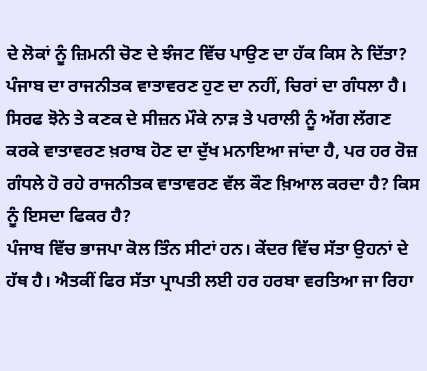ਦੇ ਲੋਕਾਂ ਨੂੰ ਜ਼ਿਮਨੀ ਚੋਣ ਦੇ ਝੰਜਟ ਵਿੱਚ ਪਾਉਣ ਦਾ ਹੱਕ ਕਿਸ ਨੇ ਦਿੱਤਾ?
ਪੰਜਾਬ ਦਾ ਰਾਜਨੀਤਕ ਵਾਤਾਵਰਣ ਹੁਣ ਦਾ ਨਹੀਂ, ਚਿਰਾਂ ਦਾ ਗੰਧਲਾ ਹੈ। ਸਿਰਫ ਝੋਨੇ ਤੇ ਕਣਕ ਦੇ ਸੀਜ਼ਨ ਮੌਕੇ ਨਾੜ ਤੇ ਪਰਾਲੀ ਨੂੰ ਅੱਗ ਲੱਗਣ ਕਰਕੇ ਵਾਤਾਵਰਣ ਖ਼ਰਾਬ ਹੋਣ ਦਾ ਦੁੱਖ ਮਨਾਇਆ ਜਾਂਦਾ ਹੈ, ਪਰ ਹਰ ਰੋਜ਼ ਗੰਧਲੇ ਹੋ ਰਹੇ ਰਾਜਨੀਤਕ ਵਾਤਾਵਰਣ ਵੱਲ ਕੌਣ ਖ਼ਿਆਲ ਕਰਦਾ ਹੈ? ਕਿਸ ਨੂੰ ਇਸਦਾ ਫਿਕਰ ਹੈ?
ਪੰਜਾਬ ਵਿੱਚ ਭਾਜਪਾ ਕੋਲ ਤਿੰਨ ਸੀਟਾਂ ਹਨ। ਕੇਂਦਰ ਵਿੱਚ ਸੱਤਾ ਉਹਨਾਂ ਦੇ ਹੱਥ ਹੈ। ਐਤਕੀਂ ਫਿਰ ਸੱਤਾ ਪ੍ਰਾਪਤੀ ਲਈ ਹਰ ਹਰਬਾ ਵਰਤਿਆ ਜਾ ਰਿਹਾ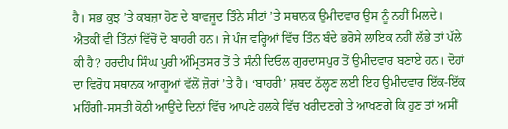ਹੈ। ਸਭ ਕੁਝ ’ਤੇ ਕਬਜ਼ਾ ਹੋਣ ਦੇ ਬਾਵਜੂਦ ਤਿੰਨੇ ਸੀਟਾਂ ’ਤੇ ਸਥਾਨਕ ਉਮੀਦਵਾਰ ਉਸ ਨੂੰ ਨਹੀਂ ਮਿਲਦੇ। ਐਤਕੀਂ ਵੀ ਤਿੰਨਾਂ ਵਿੱਚੋਂ ਦੋ ਬਾਹਰੀ ਹਨ। ਜੇ ਪੰਜ ਵਰ੍ਹਿਆਂ ਵਿੱਚ ਤਿੰਨ ਬੰਦੇ ਭਰੋਸੇ ਲਾਇਕ ਨਹੀਂ ਲੱਭੇ ਤਾਂ ਪੱਲੇ ਕੀ ਹੈ? ਹਰਦੀਪ ਸਿੰਘ ਪੁਰੀ ਅੰਮ੍ਰਿਤਸਰ ਤੋਂ ਤੇ ਸੰਨੀ ਦਿਓਲ ਗੁਰਦਾਸਪੁਰ ਤੋਂ ਉਮੀਦਵਾਰ ਬਣਾਏ ਹਨ। ਦੋਹਾਂ ਦਾ ਵਿਰੋਧ ਸਥਾਨਕ ਆਗੂਆਂ ਵੱਲੋਂ ਜ਼ੋਰਾਂ ’ਤੇ ਹੈ। ‘ਬਾਹਰੀ’ ਸ਼ਬਦ ਠੱਲ੍ਹਣ ਲਈ ਇਹ ਉਮੀਦਵਾਰ ਇੱਕ-ਇੱਕ ਮਹਿੰਗੀ-ਸਸਤੀ ਕੋਠੀ ਆਉਂਦੇ ਦਿਨਾਂ ਵਿੱਚ ਆਪਣੇ ਹਲਕੇ ਵਿੱਚ ਖਰੀਦਣਗੇ ਤੇ ਆਖਣਗੇ ਕਿ ਹੁਣ ਤਾਂ ਅਸੀਂ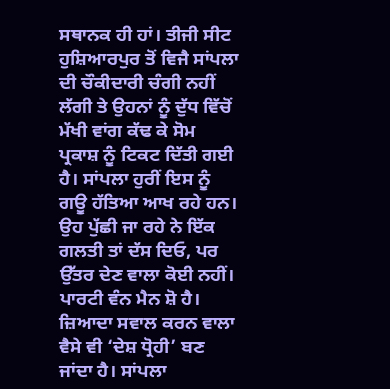ਸਥਾਨਕ ਹੀ ਹਾਂ। ਤੀਜੀ ਸੀਟ ਹੁਸ਼ਿਆਰਪੁਰ ਤੋਂ ਵਿਜੈ ਸਾਂਪਲਾ ਦੀ ਚੌਕੀਦਾਰੀ ਚੰਗੀ ਨਹੀਂ ਲੱਗੀ ਤੇ ਉਹਨਾਂ ਨੂੰ ਦੁੱਧ ਵਿੱਚੋਂ ਮੱਖੀ ਵਾਂਗ ਕੱਢ ਕੇ ਸੋਮ ਪ੍ਰਕਾਸ਼ ਨੂੰ ਟਿਕਟ ਦਿੱਤੀ ਗਈ ਹੈ। ਸਾਂਪਲਾ ਹੁਰੀਂ ਇਸ ਨੂੰ ਗਊ ਹੱਤਿਆ ਆਖ ਰਹੇ ਹਨ। ਉਹ ਪੁੱਛੀ ਜਾ ਰਹੇ ਨੇ ਇੱਕ ਗਲਤੀ ਤਾਂ ਦੱਸ ਦਿਓ, ਪਰ ਉੱਤਰ ਦੇਣ ਵਾਲਾ ਕੋਈ ਨਹੀਂ। ਪਾਰਟੀ ਵੰਨ ਮੈਨ ਸ਼ੋ ਹੈ। ਜ਼ਿਆਦਾ ਸਵਾਲ ਕਰਨ ਵਾਲਾ ਵੈਸੇ ਵੀ ‘ਦੇਸ਼ ਧ੍ਰੋਹੀ’ ਬਣ ਜਾਂਦਾ ਹੈ। ਸਾਂਪਲਾ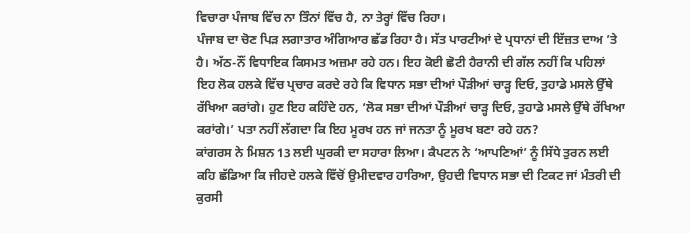ਵਿਚਾਰਾ ਪੰਜਾਬ ਵਿੱਚ ਨਾ ਤਿੰਨਾਂ ਵਿੱਚ ਹੈ, ਨਾ ਤੇਰ੍ਹਾਂ ਵਿੱਚ ਰਿਹਾ।
ਪੰਜਾਬ ਦਾ ਚੋਣ ਪਿੜ ਲਗਾਤਾਰ ਅੰਗਿਆਰ ਛੱਡ ਰਿਹਾ ਹੈ। ਸੱਤ ਪਾਰਟੀਆਂ ਦੇ ਪ੍ਰਧਾਨਾਂ ਦੀ ਇੱਜ਼ਤ ਦਾਅ ’ਤੇ ਹੈ। ਅੱਠ-ਨੌਂ ਵਿਧਾਇਕ ਕਿਸਮਤ ਅਜ਼ਮਾ ਰਹੇ ਹਨ। ਇਹ ਕੋਈ ਛੋਟੀ ਹੈਰਾਨੀ ਦੀ ਗੱਲ ਨਹੀਂ ਕਿ ਪਹਿਲਾਂ ਇਹ ਲੋਕ ਹਲਕੇ ਵਿੱਚ ਪ੍ਰਚਾਰ ਕਰਦੇ ਰਹੇ ਕਿ ਵਿਧਾਨ ਸਭਾ ਦੀਆਂ ਪੌੜੀਆਂ ਚਾੜ੍ਹ ਦਿਓ, ਤੁਹਾਡੇ ਮਸਲੇ ਉੱਥੇ ਰੱਖਿਆ ਕਰਾਂਗੇ। ਹੁਣ ਇਹ ਕਹਿੰਦੇ ਹਨ, ‘ਲੋਕ ਸਭਾ ਦੀਆਂ ਪੌੜੀਆਂ ਚਾੜ੍ਹ ਦਿਓ, ਤੁਹਾਡੇ ਮਸਲੇ ਉੱਥੇ ਰੱਖਿਆ ਕਰਾਂਗੇ।’ ਪਤਾ ਨਹੀਂ ਲੱਗਦਾ ਕਿ ਇਹ ਮੂਰਖ ਹਨ ਜਾਂ ਜਨਤਾ ਨੂੰ ਮੂਰਖ ਬਣਾ ਰਹੇ ਹਨ?
ਕਾਂਗਰਸ ਨੇ ਮਿਸ਼ਨ 13 ਲਈ ਘੁਰਕੀ ਦਾ ਸਹਾਰਾ ਲਿਆ। ਕੈਪਟਨ ਨੇ ‘ਆਪਣਿਆਂ’ ਨੂੰ ਸਿੱਧੇ ਤੁਰਨ ਲਈ ਕਹਿ ਛੱਡਿਆ ਕਿ ਜੀਹਦੇ ਹਲਕੇ ਵਿੱਚੋਂ ਉਮੀਦਵਾਰ ਹਾਰਿਆ, ਉਹਦੀ ਵਿਧਾਨ ਸਭਾ ਦੀ ਟਿਕਟ ਜਾਂ ਮੰਤਰੀ ਦੀ ਕੁਰਸੀ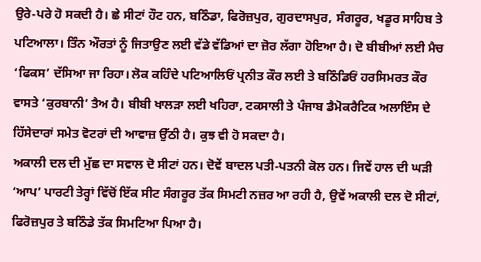ਉਰੇ-ਪਰੇ ਹੋ ਸਕਦੀ ਹੈ। ਛੇ ਸੀਟਾਂ ਹੌਟ ਹਨ, ਬਠਿੰਡਾ, ਫਿਰੋਜ਼ਪੁਰ, ਗੁਰਦਾਸਪੁਰ, ਸੰਗਰੂਰ, ਖਡੂਰ ਸਾਹਿਬ ਤੇ ਪਟਿਆਲਾ। ਤਿੰਨ ਔਰਤਾਂ ਨੂੰ ਜਿਤਾਉਣ ਲਈ ਵੱਡੇ ਵੱਡਿਆਂ ਦਾ ਜ਼ੋਰ ਲੱਗਾ ਹੋਇਆ ਹੈ। ਦੋ ਬੀਬੀਆਂ ਲਈ ਮੈਚ ‘ਫਿਕਸ’ ਦੱਸਿਆ ਜਾ ਰਿਹਾ। ਲੋਕ ਕਹਿੰਦੇ ਪਟਿਆਲਿਓਂ ਪ੍ਰਨੀਤ ਕੌਰ ਲਈ ਤੇ ਬਠਿੰਡਿਓਂ ਹਰਸਿਮਰਤ ਕੌਰ ਵਾਸਤੇ ‘ਕੁਰਬਾਨੀ’ ਤੈਅ ਹੈ। ਬੀਬੀ ਖਾਲੜਾ ਲਈ ਖਹਿਰਾ, ਟਕਸਾਲੀ ਤੇ ਪੰਜਾਬ ਡੈਮੋਕਰੈਟਿਕ ਅਲਾਇੰਸ ਦੇ ਹਿੱਸੇਦਾਰਾਂ ਸਮੇਤ ਵੋਟਰਾਂ ਦੀ ਆਵਾਜ਼ ਉੱਠੀ ਹੈ। ਕੁਝ ਵੀ ਹੋ ਸਕਦਾ ਹੈ।
ਅਕਾਲੀ ਦਲ ਦੀ ਮੁੱਛ ਦਾ ਸਵਾਲ ਦੋ ਸੀਟਾਂ ਹਨ। ਦੋਵੇਂ ਬਾਦਲ ਪਤੀ-ਪਤਨੀ ਕੋਲ ਹਨ। ਜਿਵੇਂ ਹਾਲ ਦੀ ਘੜੀ ‘ਆਪ’ ਪਾਰਟੀ ਤੇਰ੍ਹਾਂ ਵਿੱਚੋਂ ਇੱਕ ਸੀਟ ਸੰਗਰੂਰ ਤੱਕ ਸਿਮਟੀ ਨਜ਼ਰ ਆ ਰਹੀ ਹੈ, ਉਵੇਂ ਅਕਾਲੀ ਦਲ ਦੋ ਸੀਟਾਂ, ਫਿਰੋਜ਼ਪੁਰ ਤੇ ਬਠਿੰਡੇ ਤੱਕ ਸਿਮਟਿਆ ਪਿਆ ਹੈ।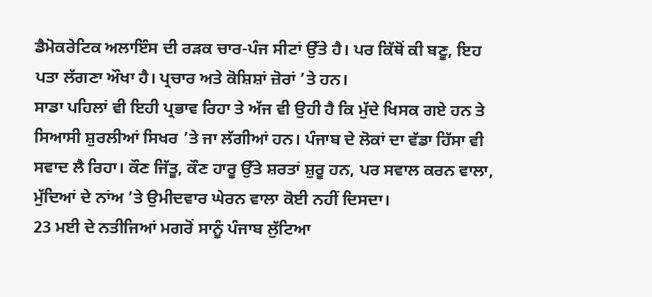ਡੈਮੋਕਰੇਟਿਕ ਅਲਾਇੰਸ ਦੀ ਰੜਕ ਚਾਰ-ਪੰਜ ਸੀਟਾਂ ਉੱਤੇ ਹੈ। ਪਰ ਕਿੱਥੋਂ ਕੀ ਬਣੂ, ਇਹ ਪਤਾ ਲੱਗਣਾ ਔਖਾ ਹੈ। ਪ੍ਰਚਾਰ ਅਤੇ ਕੋਸ਼ਿਸ਼ਾਂ ਜ਼ੋਰਾਂ ’ਤੇ ਹਨ।
ਸਾਡਾ ਪਹਿਲਾਂ ਵੀ ਇਹੀ ਪ੍ਰਭਾਵ ਰਿਹਾ ਤੇ ਅੱਜ ਵੀ ਉਹੀ ਹੈ ਕਿ ਮੁੱਦੇ ਖਿਸਕ ਗਏ ਹਨ ਤੇ ਸਿਆਸੀ ਸ਼ੁਰਲੀਆਂ ਸਿਖਰ ’ਤੇ ਜਾ ਲੱਗੀਆਂ ਹਨ। ਪੰਜਾਬ ਦੇ ਲੋਕਾਂ ਦਾ ਵੱਡਾ ਹਿੱਸਾ ਵੀ ਸਵਾਦ ਲੈ ਰਿਹਾ। ਕੌਣ ਜਿੱਤੂ, ਕੌਣ ਹਾਰੂ ਉੱਤੇ ਸ਼ਰਤਾਂ ਸ਼ੁਰੂ ਹਨ, ਪਰ ਸਵਾਲ ਕਰਨ ਵਾਲਾ, ਮੁੱਦਿਆਂ ਦੇ ਨਾਂਅ ’ਤੇ ਉਮੀਦਵਾਰ ਘੇਰਨ ਵਾਲਾ ਕੋਈ ਨਹੀਂ ਦਿਸਦਾ।
23 ਮਈ ਦੇ ਨਤੀਜਿਆਂ ਮਗਰੋਂ ਸਾਨੂੰ ਪੰਜਾਬ ਲੁੱਟਿਆ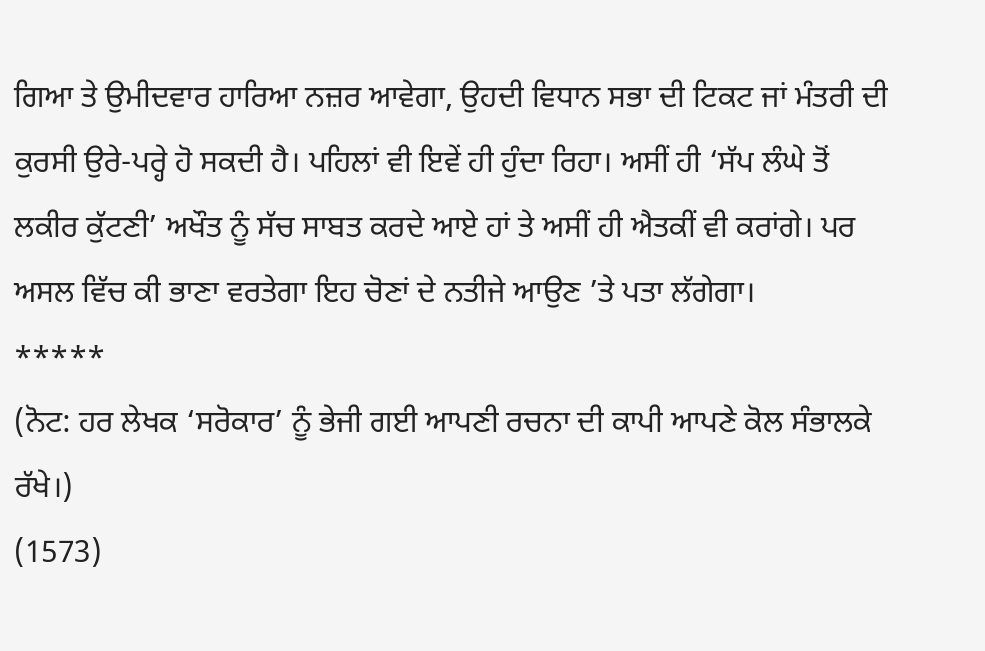ਗਿਆ ਤੇ ਉਮੀਦਵਾਰ ਹਾਰਿਆ ਨਜ਼ਰ ਆਵੇਗਾ, ਉਹਦੀ ਵਿਧਾਨ ਸਭਾ ਦੀ ਟਿਕਟ ਜਾਂ ਮੰਤਰੀ ਦੀ ਕੁਰਸੀ ਉਰੇ-ਪਰ੍ਹੇ ਹੋ ਸਕਦੀ ਹੈ। ਪਹਿਲਾਂ ਵੀ ਇਵੇਂ ਹੀ ਹੁੰਦਾ ਰਿਹਾ। ਅਸੀਂ ਹੀ ‘ਸੱਪ ਲੰਘੇ ਤੋਂ ਲਕੀਰ ਕੁੱਟਣੀ’ ਅਖੌਤ ਨੂੰ ਸੱਚ ਸਾਬਤ ਕਰਦੇ ਆਏ ਹਾਂ ਤੇ ਅਸੀਂ ਹੀ ਐਤਕੀਂ ਵੀ ਕਰਾਂਗੇ। ਪਰ ਅਸਲ ਵਿੱਚ ਕੀ ਭਾਣਾ ਵਰਤੇਗਾ ਇਹ ਚੋਣਾਂ ਦੇ ਨਤੀਜੇ ਆਉਣ ’ਤੇ ਪਤਾ ਲੱਗੇਗਾ।
*****
(ਨੋਟ: ਹਰ ਲੇਖਕ ‘ਸਰੋਕਾਰ’ ਨੂੰ ਭੇਜੀ ਗਈ ਆਪਣੀ ਰਚਨਾ ਦੀ ਕਾਪੀ ਆਪਣੇ ਕੋਲ ਸੰਭਾਲਕੇ ਰੱਖੇ।)
(1573)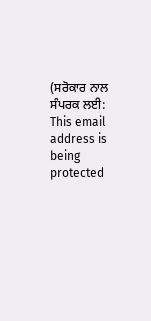(ਸਰੋਕਾਰ ਨਾਲ ਸੰਪਰਕ ਲਈ: This email address is being protected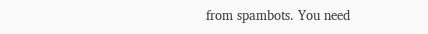from spambots. You need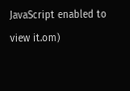JavaScript enabled to view it.om)